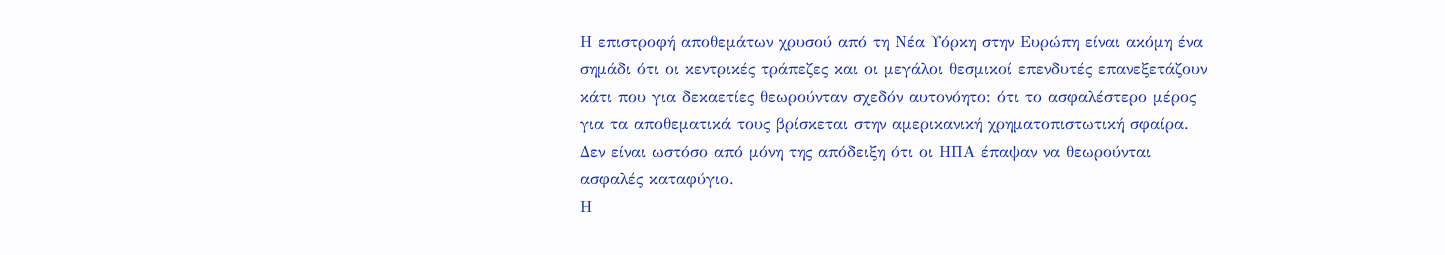Η επιστροφή αποθεμάτων χρυσού από τη Νέα Υόρκη στην Ευρώπη είναι ακόμη ένα σημάδι ότι οι κεντρικές τράπεζες και οι μεγάλοι θεσμικοί επενδυτές επανεξετάζουν κάτι που για δεκαετίες θεωρούνταν σχεδόν αυτονόητο: ότι το ασφαλέστερο μέρος για τα αποθεματικά τους βρίσκεται στην αμερικανική χρηματοπιστωτική σφαίρα.
Δεν είναι ωστόσο από μόνη της απόδειξη ότι οι ΗΠΑ έπαψαν να θεωρούνται ασφαλές καταφύγιο.
Η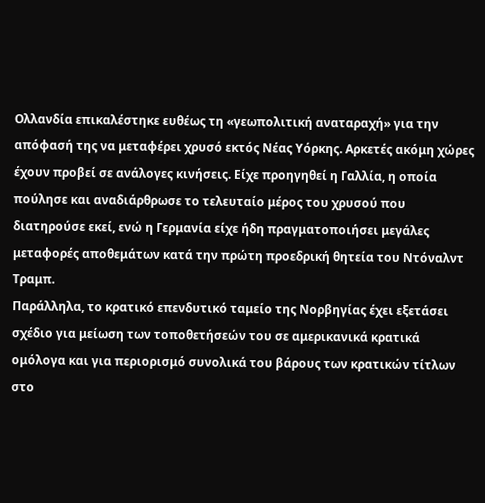Ολλανδία επικαλέστηκε ευθέως τη «γεωπολιτική αναταραχή» για την απόφασή της να μεταφέρει χρυσό εκτός Νέας Υόρκης. Αρκετές ακόμη χώρες έχουν προβεί σε ανάλογες κινήσεις. Είχε προηγηθεί η Γαλλία, η οποία πούλησε και αναδιάρθρωσε το τελευταίο μέρος του χρυσού που διατηρούσε εκεί, ενώ η Γερμανία είχε ήδη πραγματοποιήσει μεγάλες μεταφορές αποθεμάτων κατά την πρώτη προεδρική θητεία του Ντόναλντ Τραμπ.
Παράλληλα, το κρατικό επενδυτικό ταμείο της Νορβηγίας έχει εξετάσει σχέδιο για μείωση των τοποθετήσεών του σε αμερικανικά κρατικά ομόλογα και για περιορισμό συνολικά του βάρους των κρατικών τίτλων στο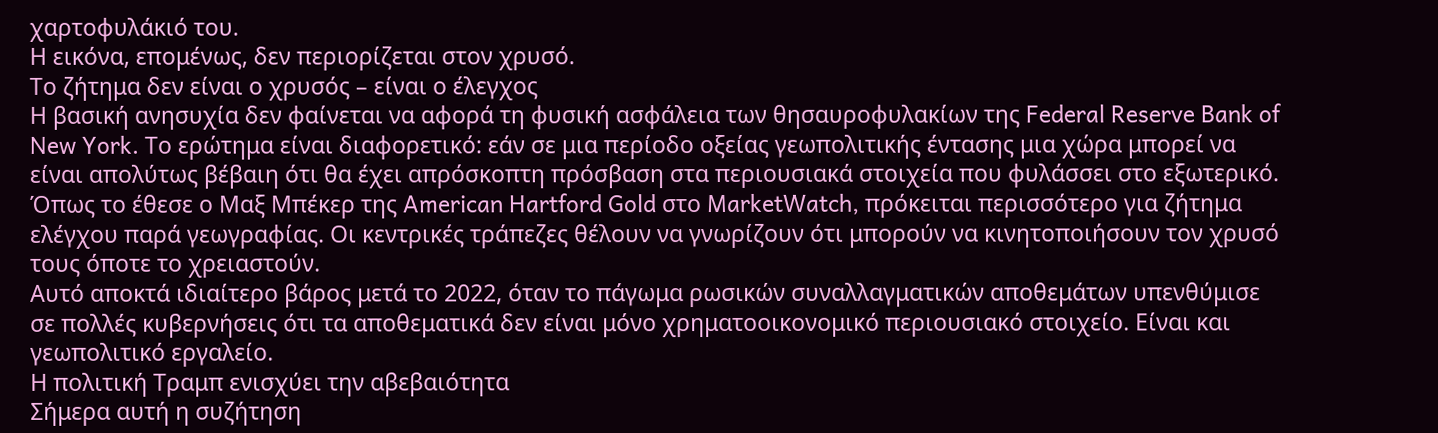χαρτοφυλάκιό του.
Η εικόνα, επομένως, δεν περιορίζεται στον χρυσό.
Το ζήτημα δεν είναι ο χρυσός – είναι ο έλεγχος
Η βασική ανησυχία δεν φαίνεται να αφορά τη φυσική ασφάλεια των θησαυροφυλακίων της Federal Reserve Bank of New York. Το ερώτημα είναι διαφορετικό: εάν σε μια περίοδο οξείας γεωπολιτικής έντασης μια χώρα μπορεί να είναι απολύτως βέβαιη ότι θα έχει απρόσκοπτη πρόσβαση στα περιουσιακά στοιχεία που φυλάσσει στο εξωτερικό.
Όπως το έθεσε ο Μαξ Μπέκερ της American Hartford Gold στο MarketWatch, πρόκειται περισσότερο για ζήτημα ελέγχου παρά γεωγραφίας. Οι κεντρικές τράπεζες θέλουν να γνωρίζουν ότι μπορούν να κινητοποιήσουν τον χρυσό τους όποτε το χρειαστούν.
Αυτό αποκτά ιδιαίτερο βάρος μετά το 2022, όταν το πάγωμα ρωσικών συναλλαγματικών αποθεμάτων υπενθύμισε σε πολλές κυβερνήσεις ότι τα αποθεματικά δεν είναι μόνο χρηματοοικονομικό περιουσιακό στοιχείο. Είναι και γεωπολιτικό εργαλείο.
Η πολιτική Τραμπ ενισχύει την αβεβαιότητα
Σήμερα αυτή η συζήτηση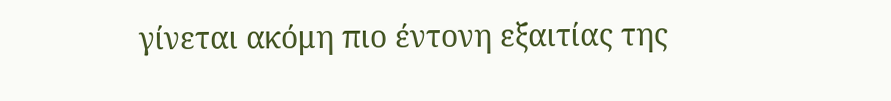γίνεται ακόμη πιο έντονη εξαιτίας της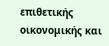επιθετικής οικονομικής και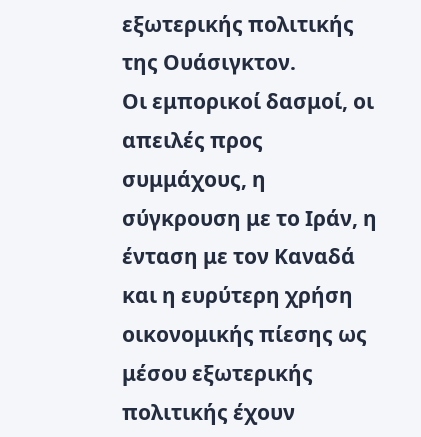εξωτερικής πολιτικής της Ουάσιγκτον.
Οι εμπορικοί δασμοί, οι απειλές προς συμμάχους, η σύγκρουση με το Ιράν, η ένταση με τον Καναδά και η ευρύτερη χρήση οικονομικής πίεσης ως μέσου εξωτερικής πολιτικής έχουν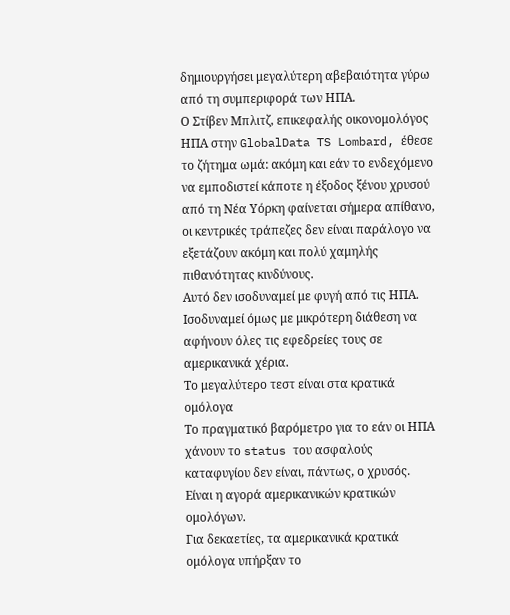δημιουργήσει μεγαλύτερη αβεβαιότητα γύρω από τη συμπεριφορά των ΗΠΑ.
Ο Στίβεν Μπλιτζ, επικεφαλής οικονομολόγος ΗΠΑ στην GlobalData TS Lombard, έθεσε το ζήτημα ωμά: ακόμη και εάν το ενδεχόμενο να εμποδιστεί κάποτε η έξοδος ξένου χρυσού από τη Νέα Υόρκη φαίνεται σήμερα απίθανο, οι κεντρικές τράπεζες δεν είναι παράλογο να εξετάζουν ακόμη και πολύ χαμηλής πιθανότητας κινδύνους.
Αυτό δεν ισοδυναμεί με φυγή από τις ΗΠΑ. Ισοδυναμεί όμως με μικρότερη διάθεση να αφήνουν όλες τις εφεδρείες τους σε αμερικανικά χέρια.
Το μεγαλύτερο τεστ είναι στα κρατικά ομόλογα
Το πραγματικό βαρόμετρο για το εάν οι ΗΠΑ χάνουν το status του ασφαλούς καταφυγίου δεν είναι, πάντως, ο χρυσός. Είναι η αγορά αμερικανικών κρατικών ομολόγων.
Για δεκαετίες, τα αμερικανικά κρατικά ομόλογα υπήρξαν το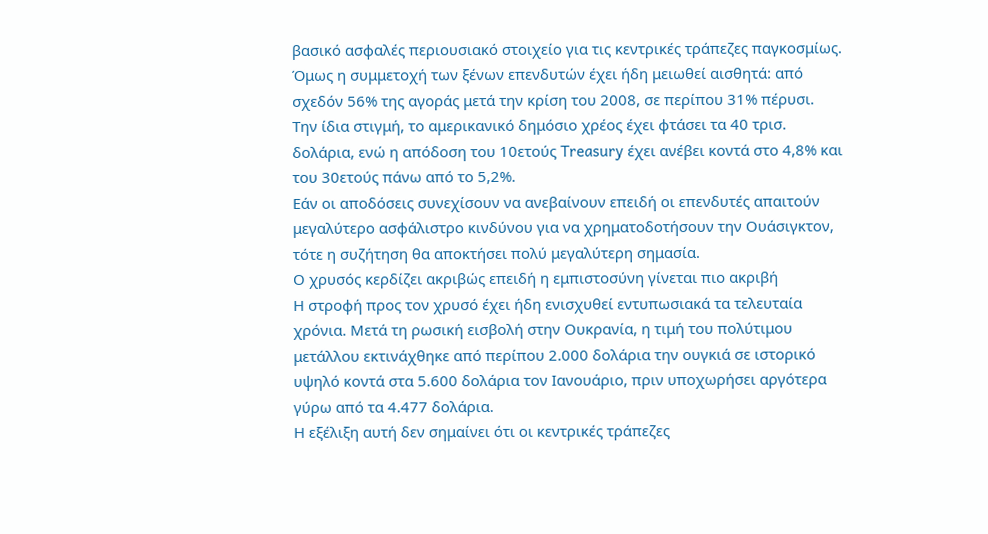βασικό ασφαλές περιουσιακό στοιχείο για τις κεντρικές τράπεζες παγκοσμίως. Όμως η συμμετοχή των ξένων επενδυτών έχει ήδη μειωθεί αισθητά: από σχεδόν 56% της αγοράς μετά την κρίση του 2008, σε περίπου 31% πέρυσι.
Την ίδια στιγμή, το αμερικανικό δημόσιο χρέος έχει φτάσει τα 40 τρισ. δολάρια, ενώ η απόδοση του 10ετούς Treasury έχει ανέβει κοντά στο 4,8% και του 30ετούς πάνω από το 5,2%.
Εάν οι αποδόσεις συνεχίσουν να ανεβαίνουν επειδή οι επενδυτές απαιτούν μεγαλύτερο ασφάλιστρο κινδύνου για να χρηματοδοτήσουν την Ουάσιγκτον, τότε η συζήτηση θα αποκτήσει πολύ μεγαλύτερη σημασία.
Ο χρυσός κερδίζει ακριβώς επειδή η εμπιστοσύνη γίνεται πιο ακριβή
Η στροφή προς τον χρυσό έχει ήδη ενισχυθεί εντυπωσιακά τα τελευταία χρόνια. Μετά τη ρωσική εισβολή στην Ουκρανία, η τιμή του πολύτιμου μετάλλου εκτινάχθηκε από περίπου 2.000 δολάρια την ουγκιά σε ιστορικό υψηλό κοντά στα 5.600 δολάρια τον Ιανουάριο, πριν υποχωρήσει αργότερα γύρω από τα 4.477 δολάρια.
Η εξέλιξη αυτή δεν σημαίνει ότι οι κεντρικές τράπεζες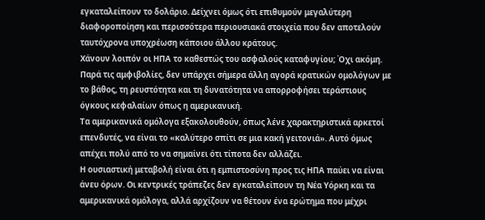εγκαταλείπουν το δολάριο. Δείχνει όμως ότι επιθυμούν μεγαλύτερη διαφοροποίηση και περισσότερα περιουσιακά στοιχεία που δεν αποτελούν ταυτόχρονα υποχρέωση κάποιου άλλου κράτους.
Χάνουν λοιπόν οι ΗΠΑ το καθεστώς του ασφαλούς καταφυγίου; Όχι ακόμη. Παρά τις αμφιβολίες, δεν υπάρχει σήμερα άλλη αγορά κρατικών ομολόγων με το βάθος, τη ρευστότητα και τη δυνατότητα να απορροφήσει τεράστιους όγκους κεφαλαίων όπως η αμερικανική.
Τα αμερικανικά ομόλογα εξακολουθούν, όπως λένε χαρακτηριστικά αρκετοί επενδυτές, να είναι το «καλύτερο σπίτι σε μια κακή γειτονιά». Αυτό όμως απέχει πολύ από το να σημαίνει ότι τίποτα δεν αλλάζει.
Η ουσιαστική μεταβολή είναι ότι η εμπιστοσύνη προς τις ΗΠΑ παύει να είναι άνευ όρων. Οι κεντρικές τράπεζες δεν εγκαταλείπουν τη Νέα Υόρκη και τα αμερικανικά ομόλογα, αλλά αρχίζουν να θέτουν ένα ερώτημα που μέχρι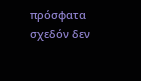πρόσφατα σχεδόν δεν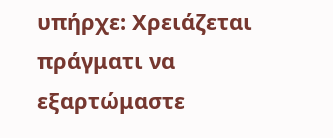υπήρχε: Χρειάζεται πράγματι να εξαρτώμαστε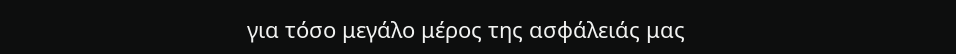για τόσο μεγάλο μέρος της ασφάλειάς μας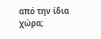από την ίδια χώρα;